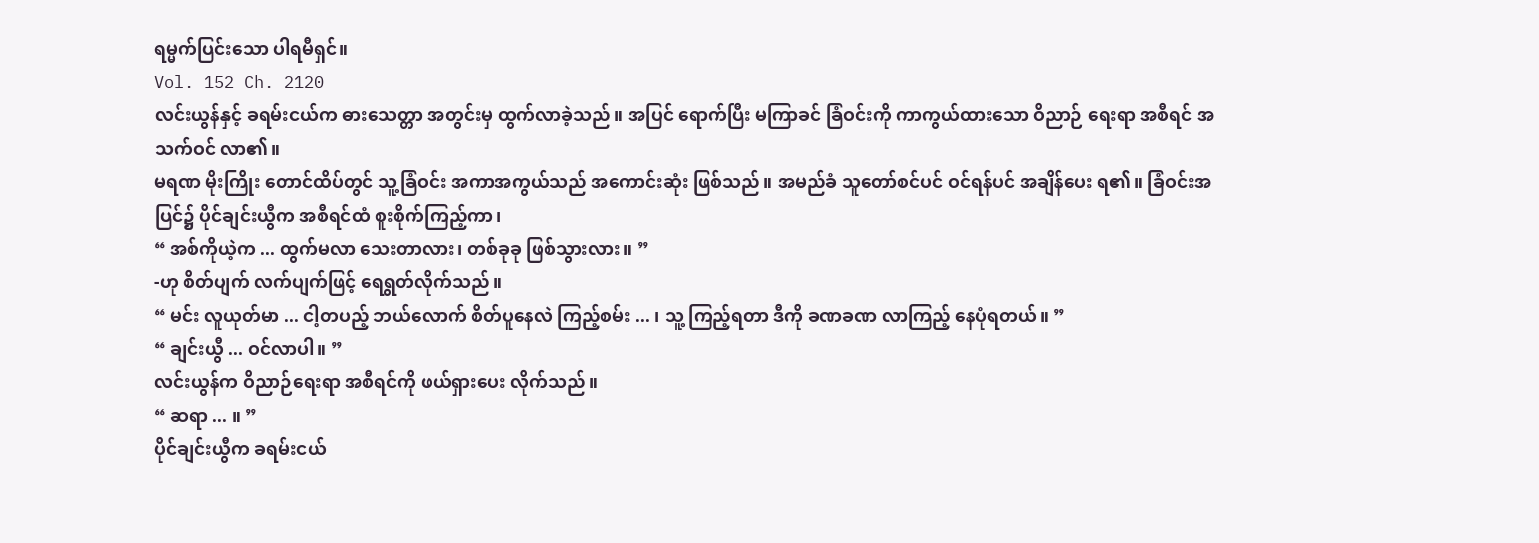ရမ္မက်ပြင်းသော ပါရမီရှင်။
Vol. 152 Ch. 2120
လင်းယွန်နှင့် ခရမ်းငယ်က ဓားသေတ္တာ အတွင်းမှ ထွက်လာခဲ့သည်။ အပြင် ရောက်ပြီး မကြာခင် ခြံဝင်းကို ကာကွယ်ထားသော ဝိညာဉ် ရေးရာ အစီရင် အသက်ဝင် လာ၏။
မရဏ မိုးကြိုး တောင်ထိပ်တွင် သူ့ခြံဝင်း အကာအကွယ်သည် အကောင်းဆုံး ဖြစ်သည်။ အမည်ခံ သူတော်စင်ပင် ဝင်ရန်ပင် အချိန်ပေး ရ၏။ ခြံဝင်းအပြင်၌ ပိုင်ချင်းယွီက အစီရင်ထံ စူးစိုက်ကြည့်ကာ၊
“ အစ်ကိုယဲ့က ... ထွက်မလာ သေးတာလား၊ တစ်ခုခု ဖြစ်သွားလား။ ”
-ဟု စိတ်ပျက် လက်ပျက်ဖြင့် ရေရွတ်လိုက်သည်။
“ မင်း လူယုတ်မာ ... ငါ့တပည့် ဘယ်လောက် စိတ်ပူနေလဲ ကြည့်စမ်း ... ၊ သူ့ ကြည့်ရတာ ဒီကို ခဏခဏ လာကြည့် နေပုံရတယ်။ ”
“ ချင်းယွီ ... ဝင်လာပါ။ ”
လင်းယွန်က ဝိညာဉ်ရေးရာ အစီရင်ကို ဖယ်ရှားပေး လိုက်သည်။
“ ဆရာ ... ။ ”
ပိုင်ချင်းယွီက ခရမ်းငယ်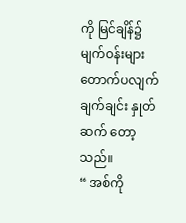ကို မြင်ချိန်၌ မျက်ဝန်းများ တောက်ပလျက် ချက်ချင်း နှုတ်ဆက် တော့သည်။
“ အစ်ကို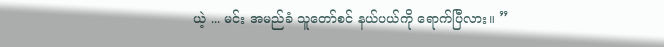ယဲ့ ... မင်း အမည်ခံ သူတော်စင် နယ်ပယ်ကို ရောက်ပြီလား။ ”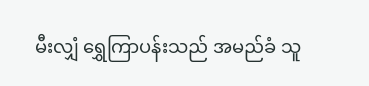မီးလျှံ ရွှေကြာပန်းသည် အမည်ခံ သူ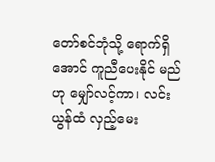တော်စင်ဘုံသို့ ရောက်ရှိအောင် ကူညီပေးနိုင် မည်ဟု မျှော်လင့်ကာ၊ လင်းယွန်ထံ လှည့်မေး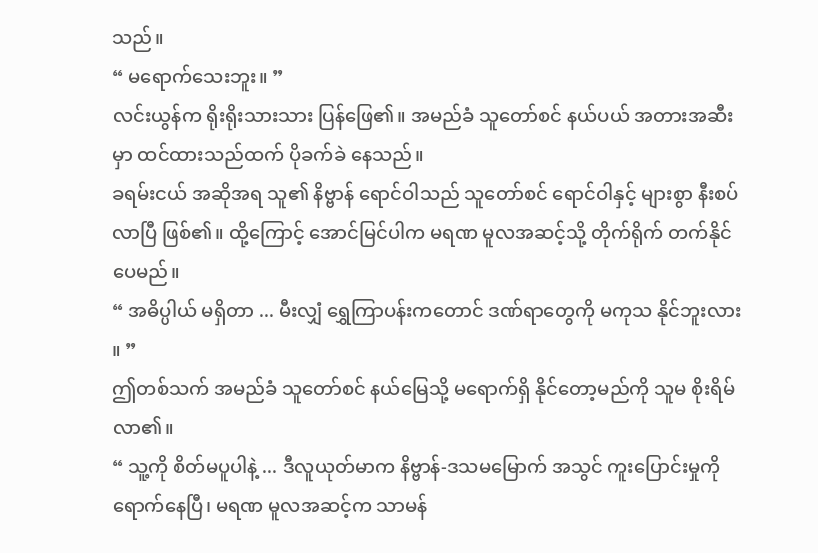သည်။
“ မရောက်သေးဘူး။ ”
လင်းယွန်က ရိုးရိုးသားသား ပြန်ဖြေ၏။ အမည်ခံ သူတော်စင် နယ်ပယ် အတားအဆီးမှာ ထင်ထားသည်ထက် ပိုခက်ခဲ နေသည်။
ခရမ်းငယ် အဆိုအရ သူ၏ နိဗ္ဗာန် ရောင်ဝါသည် သူတော်စင် ရောင်ဝါနှင့် များစွာ နီးစပ်လာပြီ ဖြစ်၏။ ထို့ကြောင့် အောင်မြင်ပါက မရဏ မူလအဆင့်သို့ တိုက်ရိုက် တက်နိုင် ပေမည်။
“ အဓိပ္ပါယ် မရှိတာ ... မီးလျှံ ရွှေကြာပန်းကတောင် ဒဏ်ရာတွေကို မကုသ နိုင်ဘူးလား ။ ”
ဤတစ်သက် အမည်ခံ သူတော်စင် နယ်မြေသို့ မရောက်ရှိ နိုင်တော့မည်ကို သူမ စိုးရိမ်လာ၏။
“ သူ့ကို စိတ်မပူပါနဲ့ ... ဒီလူယုတ်မာက နိဗ္ဗာန်-ဒသမမြောက် အသွင် ကူးပြောင်းမှုကို ရောက်နေပြီ၊ မရဏ မူလအဆင့်က သာမန်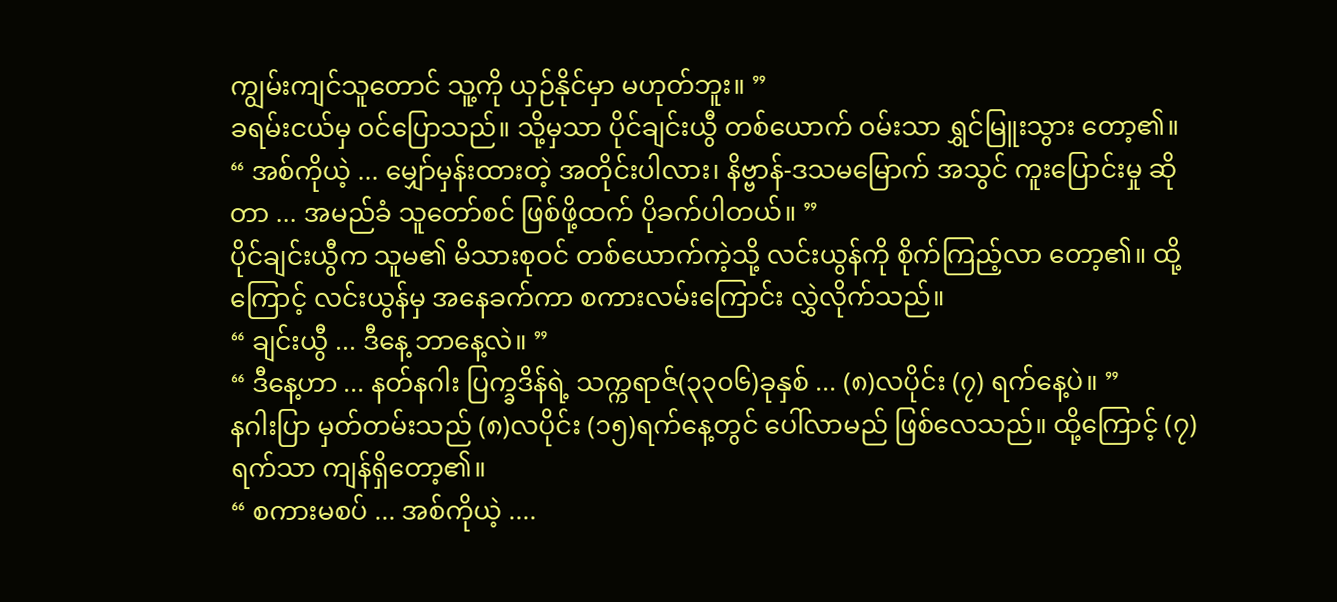ကျွမ်းကျင်သူတောင် သူ့ကို ယှဉ်နိုင်မှာ မဟုတ်ဘူး။ ”
ခရမ်းငယ်မှ ဝင်ပြောသည်။ သို့မှသာ ပိုင်ချင်းယွီ တစ်ယောက် ဝမ်းသာ ရွှင်မြူးသွား တော့၏။
“ အစ်ကိုယဲ့ ... မျှော်မှန်းထားတဲ့ အတိုင်းပါလား၊ နိဗ္ဗာန်-ဒသမမြောက် အသွင် ကူးပြောင်းမှု ဆိုတာ ... အမည်ခံ သူတော်စင် ဖြစ်ဖို့ထက် ပိုခက်ပါတယ်။ ”
ပိုင်ချင်းယွီက သူမ၏ မိသားစုဝင် တစ်ယောက်ကဲ့သို့ လင်းယွန်ကို စိုက်ကြည့်လာ တော့၏။ ထို့ကြောင့် လင်းယွန်မှ အနေခက်ကာ စကားလမ်းကြောင်း လွှဲလိုက်သည်။
“ ချင်းယွီ ... ဒီနေ့ ဘာနေ့လဲ။ ”
“ ဒီနေ့ဟာ ... နတ်နဂါး ပြက္ခဒိန်ရဲ့ သက္ကရာဇ်(၃၃၀၆)ခုနှစ် ... (၈)လပိုင်း (၇) ရက်နေ့ပဲ။ ”
နဂါးပြာ မှတ်တမ်းသည် (၈)လပိုင်း (၁၅)ရက်နေ့တွင် ပေါ်လာမည် ဖြစ်လေသည်။ ထို့ကြောင့် (၇)ရက်သာ ကျန်ရှိတော့၏။
“ စကားမစပ် ... အစ်ကိုယဲ့ ....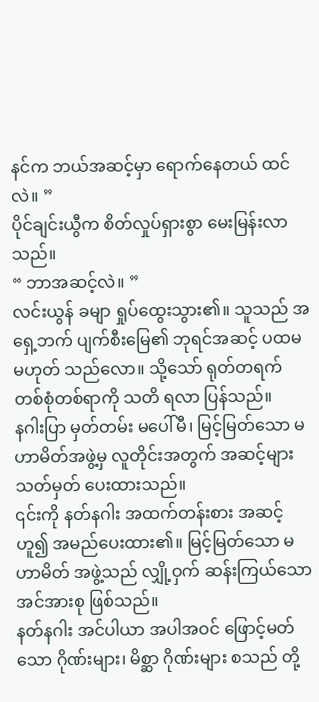နင်က ဘယ်အဆင့်မှာ ရောက်နေတယ် ထင်လဲ။ ”
ပိုင်ချင်းယွီက စိတ်လှုပ်ရှားစွာ မေးမြန်းလာသည်။
“ ဘာအဆင့်လဲ။ ”
လင်းယွန် ခမျာ ရှုပ်ထွေးသွား၏။ သူသည် အရှေ့ဘက် ပျက်စီးမြေ၏ ဘုရင်အဆင့် ပထမ မဟုတ် သည်လော။ သို့သော် ရုတ်တရက် တစ်စုံတစ်ရာကို သတိ ရလာ ပြန်သည်။
နဂါးပြာ မှတ်တမ်း မပေါ်မီ၊ မြင့်မြတ်သော မဟာမိတ်အဖွဲ့မှ လူတိုင်းအတွက် အဆင့်များ သတ်မှတ် ပေးထားသည်။
၎င်းကို နတ်နဂါး အထက်တန်းစား အဆင့်ဟူ၍ အမည်ပေးထား၏။ မြင့်မြတ်သော မဟာမိတ် အဖွဲ့သည် လျှို့ဝှက် ဆန်းကြယ်သော အင်အားစု ဖြစ်သည်။
နတ်နဂါး အင်ပါယာ အပါအဝင် ဖြောင့်မတ်သော ဂိုဏ်းများ၊ မိစ္ဆာ ဂိုဏ်းများ စသည် တို့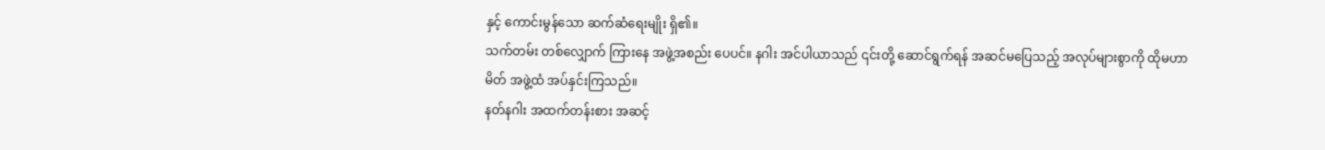နှင့် ကောင်းမွန်သော ဆက်ဆံရေးမျိုး ရှိ၏။
သက်တမ်း တစ်လျှောက် ကြားနေ အဖွဲ့အစည်း ပေပင်။ နဂါး အင်ပါယာသည် ၎င်းတို့ ဆောင်ရွက်ရန် အဆင်မပြေသည့် အလုပ်များစွာကို ထိုမဟာမိတ် အဖွဲ့ထံ အပ်နှင်းကြသည်။
နတ်နဂါး အထက်တန်းစား အဆင့်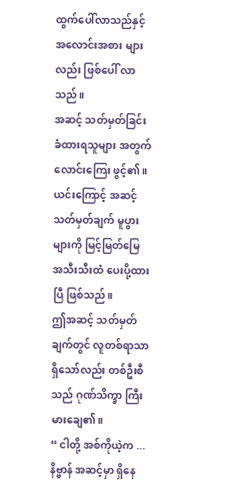ထွက်ပေါ်လာသည်နှင့် အလောင်းအစား များလည်း ဖြစ်ပေါ် လာသည်။
အဆင့် သတ်မှတ်ခြင်း ခံထားရသူများ အတွက် လောင်းကြေး ဖွင့်၏။ ယင်းကြောင့် အဆင့် သတ်မှတ်ချက် မူပွားများကို မြင့်မြတ်မြေ အသီးသီးထံ ပေးပို့ထားပြီ ဖြစ်သည်။
ဤအဆင့် သတ်မှတ်ချက်တွင် လူတစ်ရာသာ ရှိသော်လည်း တစ်ဦးစီသည် ဂုဏ်သိက္ခာ ကြီးမားချေ၏။
“ ငါတို့ အစ်ကိုယဲ့က ... နိဗ္ဗာန် အဆင့်မှာ ရှိနေ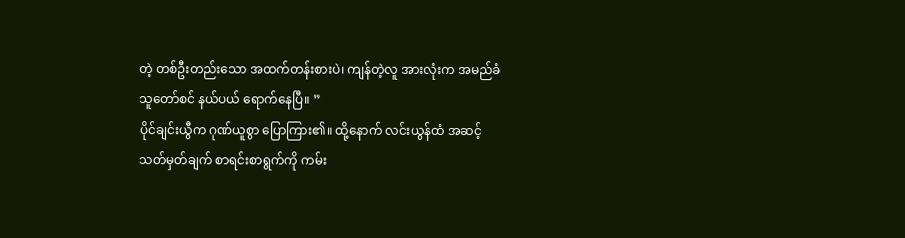တဲ့ တစ်ဦးတည်းသော အထက်တန်းစားပဲ၊ ကျန်တဲ့လူ အားလုံးက အမည်ခံ သူတော်စင် နယ်ပယ် ရောက်နေပြီ။ ”
ပိုင်ချင်းယွီက ဂုဏ်ယူစွာ ပြောကြား၏။ ထို့နောက် လင်းယွန်ထံ အဆင့် သတ်မှတ်ချက် စာရင်းစာရွက်ကို ကမ်း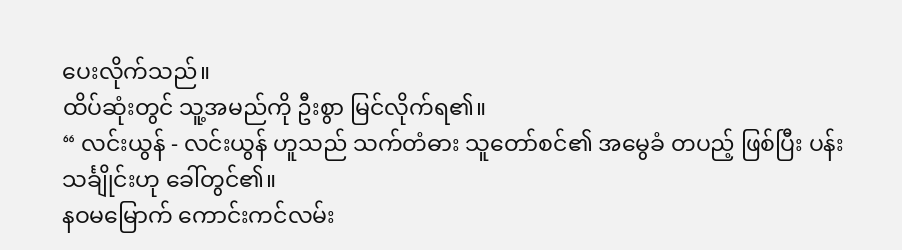ပေးလိုက်သည်။
ထိပ်ဆုံးတွင် သူ့အမည်ကို ဦးစွာ မြင်လိုက်ရ၏။
“ လင်းယွန် - လင်းယွန် ဟူသည် သက်တံဓား သူတော်စင်၏ အမွေခံ တပည့် ဖြစ်ပြီး ပန်းသင်္ချိုင်းဟု ခေါ်တွင်၏။
နဝမမြောက် ကောင်းကင်လမ်း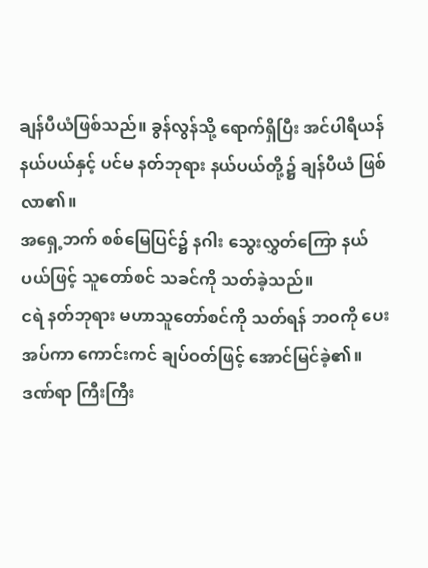ချန်ပီယံဖြစ်သည်။ ခွန်လွန်သို့ ရောက်ရှိပြီး အင်ပါရီယန် နယ်ပယ်နှင့် ပင်မ နတ်ဘုရား နယ်ပယ်တို့၌ ချန်ပီယံ ဖြစ်လာ၏။
အရှေ့ဘက် စစ်မြေပြင်၌ နဂါး သွေးလွှတ်ကြော နယ်ပယ်ဖြင့် သူတော်စင် သခင်ကို သတ်ခဲ့သည်။
ငရဲ နတ်ဘုရား မဟာသူတော်စင်ကို သတ်ရန် ဘဝကို ပေးအပ်ကာ ကောင်းကင် ချပ်ဝတ်ဖြင့် အောင်မြင်ခဲ့၏။
ဒဏ်ရာ ကြီးကြီး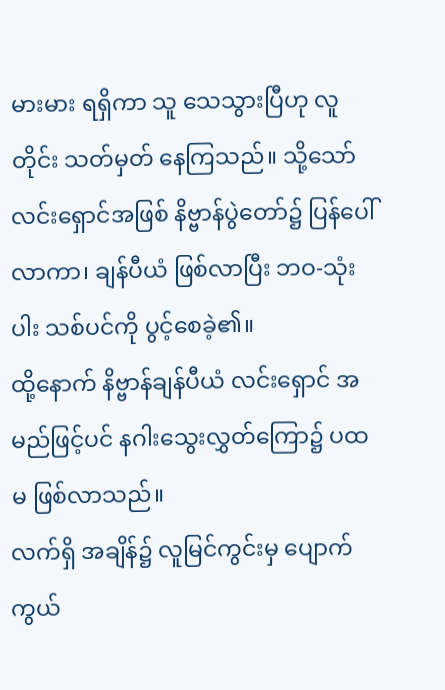မားမား ရရှိကာ သူ သေသွားပြီဟု လူတိုင်း သတ်မှတ် နေကြသည်။ သို့သော် လင်းရှောင်အဖြစ် နိဗ္ဗာန်ပွဲတော်၌ ပြန်ပေါ်လာကာ၊ ချန်ပီယံ ဖြစ်လာပြီး ဘဝ-သုံးပါး သစ်ပင်ကို ပွင့်စေခဲ့၏။
ထို့နောက် နိဗ္ဗာန်ချန်ပီယံ လင်းရှောင် အမည်ဖြင့်ပင် နဂါးသွေးလွှတ်ကြော၌ ပထမ ဖြစ်လာသည်။
လက်ရှိ အချိန်၌ လူမြင်ကွင်းမှ ပျောက်ကွယ်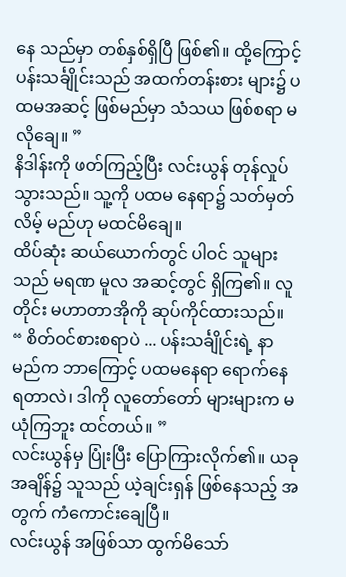နေ သည်မှာ တစ်နှစ်ရှိပြီ ဖြစ်၏။ ထို့ကြောင့် ပန်းသင်္ချိုင်းသည် အထက်တန်းစား များ၌ ပထမအဆင့် ဖြစ်မည်မှာ သံသယ ဖြစ်စရာ မလိုချေ။ ”
နိဒါန်းကို ဖတ်ကြည့်ပြီး လင်းယွန် တုန်လှုပ် သွားသည်။ သူ့ကို ပထမ နေရာ၌ သတ်မှတ်လိမ့် မည်ဟု မထင်မိချေ။
ထိပ်ဆုံး ဆယ်ယောက်တွင် ပါဝင် သူများသည် မရဏ မူလ အဆင့်တွင် ရှိကြ၏။ လူတိုင်း မဟာတာအိုကို ဆုပ်ကိုင်ထားသည်။
“ စိတ်ဝင်စားစရာပဲ ... ပန်းသင်္ချိုင်းရဲ့ နာမည်က ဘာကြောင့် ပထမနေရာ ရောက်နေ ရတာလဲ၊ ဒါကို လူတော်တော် များများက မယုံကြဘူး ထင်တယ်။ ”
လင်းယွန်မှ ပြုံးပြီး ပြောကြားလိုက်၏။ ယခုအချိန်၌ သူသည် ယဲ့ချင်းရှန် ဖြစ်နေသည့် အတွက် ကံကောင်းချေပြီ။
လင်းယွန် အဖြစ်သာ ထွက်မိသော်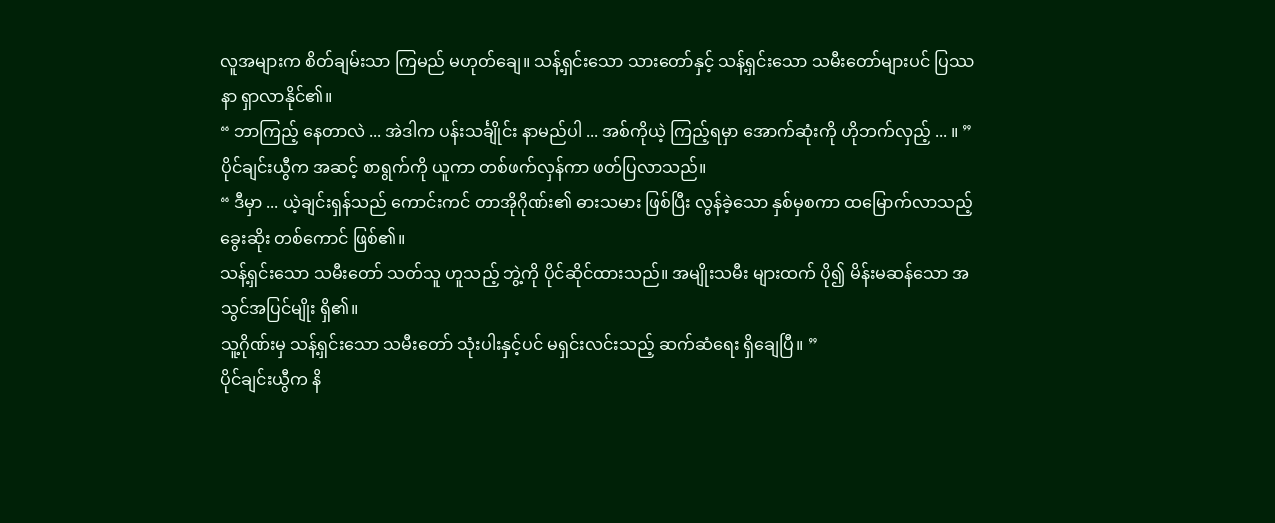လူအများက စိတ်ချမ်းသာ ကြမည် မဟုတ်ချေ။ သန့်ရှင်းသော သားတော်နှင့် သန့်ရှင်းသော သမီးတော်များပင် ပြဿနာ ရှာလာနိုင်၏။
“ ဘာကြည့် နေတာလဲ ... အဲဒါက ပန်းသင်္ချိုင်း နာမည်ပါ ... အစ်ကိုယဲ့ ကြည့်ရမှာ အောက်ဆုံးကို ဟိုဘက်လှည့် ... ။ ”
ပိုင်ချင်းယွီက အဆင့် စာရွက်ကို ယူကာ တစ်ဖက်လှန်ကာ ဖတ်ပြလာသည်။
“ ဒီမှာ ... ယဲ့ချင်းရှန်သည် ကောင်းကင် တာအိုဂိုဏ်း၏ ဓားသမား ဖြစ်ပြီး လွန်ခဲ့သော နှစ်မှစကာ ထမြောက်လာသည့် ခွေးဆိုး တစ်ကောင် ဖြစ်၏။
သန့်ရှင်းသော သမီးတော် သတ်သူ ဟူသည့် ဘွဲ့ကို ပိုင်ဆိုင်ထားသည်။ အမျိုးသမီး များထက် ပို၍ မိန်းမဆန်သော အသွင်အပြင်မျိုး ရှိ၏။
သူ့ဂိုဏ်းမှ သန့်ရှင်းသော သမီးတော် သုံးပါးနှင့်ပင် မရှင်းလင်းသည့် ဆက်ဆံရေး ရှိချေပြီ။ ”
ပိုင်ချင်းယွီက နိ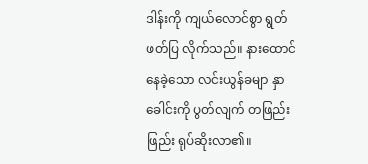ဒါန်းကို ကျယ်လောင်စွာ ရွတ်ဖတ်ပြ လိုက်သည်။ နားထောင် နေခဲ့သော လင်းယွန်ခမျာ နှာခေါင်းကို ပွတ်လျက် တဖြည်းဖြည်း ရုပ်ဆိုးလာ၏။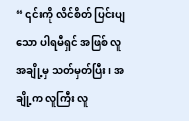“ ၎င်းကို လိင်စိတ် ပြင်းပျသော ပါရမီရှင် အဖြစ် လူအချို့မှ သတ်မှတ်ပြီး၊ အချို့က လူကြီး လူ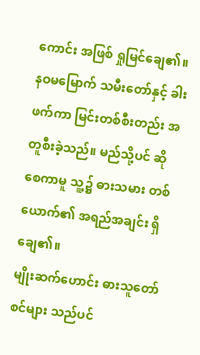ကောင်း အဖြစ် ရှုမြင်ချေ၏။
နဝမမြောက် သမီးတော်နှင့် ခါးဖက်ကာ မြင်းတစ်စီးတည်း အတူစီးခဲ့သည်။ မည်သို့ပင် ဆိုစေကာမူ သူ့၌ ဓားသမား တစ်ယောက်၏ အရည်အချင်း ရှိချေ၏။
မျိုးဆက်ဟောင်း ဓားသူတော်စင်များ သည်ပင်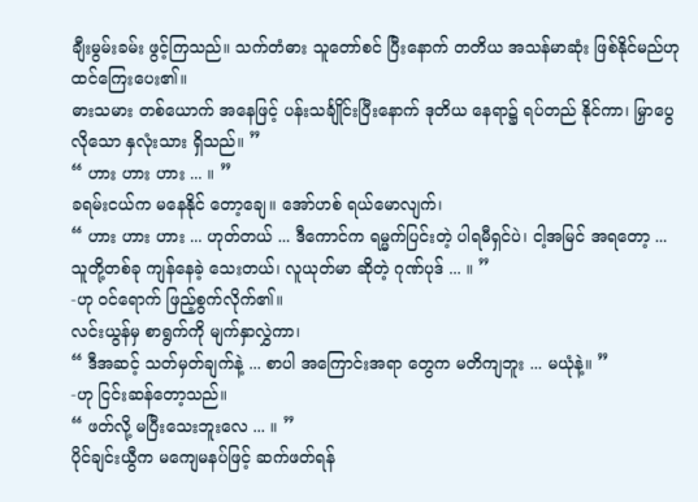ချီးမွမ်းခမ်း ဖွင့်ကြသည်။ သက်တံဓား သူတော်စင် ပြီးနောက် တတိယ အသန်မာဆုံး ဖြစ်နိုင်မည်ဟု ထင်ကြေးပေး၏။
ဓားသမား တစ်ယောက် အနေဖြင့် ပန်းသင်္ချိုင်းပြီးနောက် ဒုတိယ နေရာ၌ ရပ်တည် နိုင်ကာ၊ မြှာပွေလိုသော နှလုံးသား ရှိသည်။ ”
“ ဟား ဟား ဟား ... ။ ”
ခရမ်းငယ်က မနေနိုင် တော့ချေ။ အော်ဟစ် ရယ်မောလျက်၊
“ ဟား ဟား ဟား ... ဟုတ်တယ် ... ဒီကောင်က ရမ္မက်ပြင်းတဲ့ ပါရမီရှင်ပဲ၊ ငါ့အမြင် အရတော့ ... သူတို့တစ်ခု ကျန်နေခဲ့ သေးတယ်၊ လူယုတ်မာ ဆိုတဲ့ ဂုဏ်ပုဒ် ... ။ ”
-ဟု ဝင်ရောက် ဖြည့်စွက်လိုက်၏။
လင်းယွန်မှ စာရွက်ကို မျက်နှာလွှဲကာ၊
“ ဒီအဆင့် သတ်မှတ်ချက်နဲ့ ... စာပါ အကြောင်းအရာ တွေက မတိကျဘူး ... မယုံနဲ့။ ”
-ဟု ငြင်းဆန်တော့သည်။
“ ဖတ်လို့ မပြီးသေးဘူးလေ ... ။ ”
ပိုင်ချင်းယွီက မကျေမနပ်ဖြင့် ဆက်ဖတ်ရန်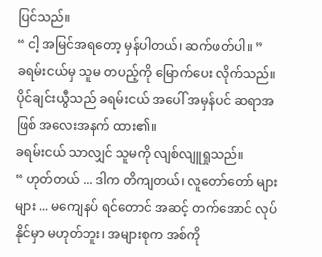ပြင်သည်။
“ ငါ့ အမြင်အရတော့ မှန်ပါတယ်၊ ဆက်ဖတ်ပါ။ ”
ခရမ်းငယ်မှ သူမ တပည့်ကို မြောက်ပေး လိုက်သည်။ ပိုင်ချင်းယွီသည် ခရမ်းငယ် အပေါ် အမှန်ပင် ဆရာအဖြစ် အလေးအနက် ထား၏။
ခရမ်းငယ် သာလျှင် သူမကို လျစ်လျူရှုသည်။
“ ဟုတ်တယ် ... ဒါက တိကျတယ်၊ လူတော်တော် များများ ... မကျေနပ် ရင်တောင် အဆင့် တက်အောင် လုပ်နိုင်မှာ မဟုတ်ဘူး၊ အများစုက အစ်ကို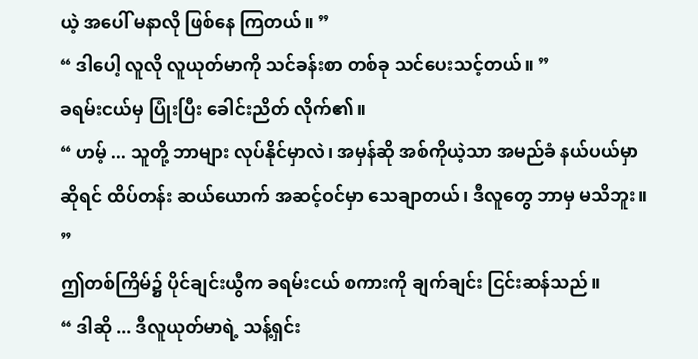ယဲ့ အပေါ် မနာလို ဖြစ်နေ ကြတယ်။ ”
“ ဒါပေါ့ လူလို လူယုတ်မာကို သင်ခန်းစာ တစ်ခု သင်ပေးသင့်တယ်။ ”
ခရမ်းငယ်မှ ပြုံးပြီး ခေါင်းညိတ် လိုက်၏။
“ ဟမ့် ... သူတို့ ဘာများ လုပ်နိုင်မှာလဲ၊ အမှန်ဆို အစ်ကိုယဲ့သာ အမည်ခံ နယ်ပယ်မှာ ဆိုရင် ထိပ်တန်း ဆယ်ယောက် အဆင့်ဝင်မှာ သေချာတယ်၊ ဒီလူတွေ ဘာမှ မသိဘူး။ ”
ဤတစ်ကြိမ်၌ ပိုင်ချင်းယွီက ခရမ်းငယ် စကားကို ချက်ချင်း ငြင်းဆန်သည်။
“ ဒါဆို ... ဒီလူယုတ်မာရဲ့ သန့်ရှင်း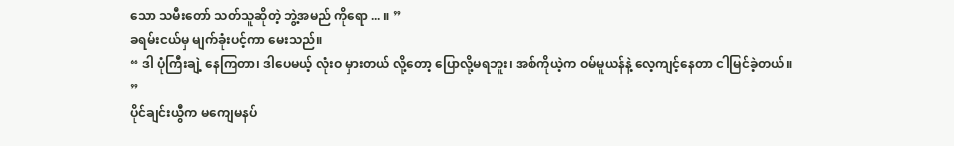သော သမီးတော် သတ်သူဆိုတဲ့ ဘွဲ့အမည် ကိုရော ... ။ ”
ခရမ်းငယ်မှ မျက်ခုံးပင့်ကာ မေးသည်။
“ ဒါ ပုံကြီးချဲ့ နေကြတာ၊ ဒါပေမယ့် လုံးဝ မှားတယ် လို့တော့ ပြောလို့မရဘူး၊ အစ်ကိုယဲ့က ဝမ်မူယန်နဲ့ လေ့ကျင့်နေတာ ငါမြင်ခဲ့တယ်။ ”
ပိုင်ချင်းယွီက မကျေမနပ်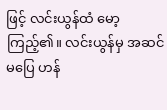ဖြင့် လင်းယွန်ထံ မော့ကြည့်၏။ လင်းယွန်မှ အဆင်မပြေ ဟန်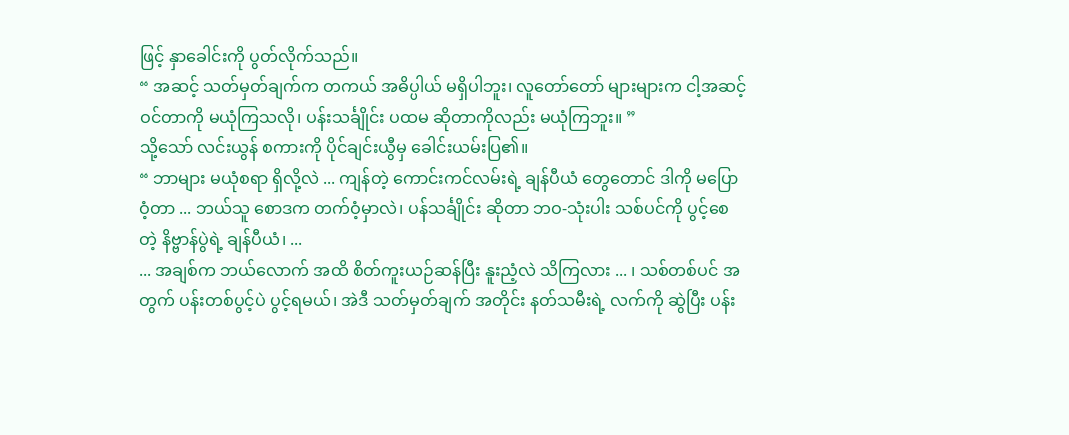ဖြင့် နှာခေါင်းကို ပွတ်လိုက်သည်။
“ အဆင့် သတ်မှတ်ချက်က တကယ် အဓိပ္ပါယ် မရှိပါဘူး၊ လူတော်တော် များများက ငါ့အဆင့် ဝင်တာကို မယုံကြသလို၊ ပန်းသင်္ချိုင်း ပထမ ဆိုတာကိုလည်း မယုံကြဘူး။ ”
သို့သော် လင်းယွန် စကားကို ပိုင်ချင်းယွီမှ ခေါင်းယမ်းပြ၏။
“ ဘာများ မယုံစရာ ရှိလို့လဲ ... ကျန်တဲ့ ကောင်းကင်လမ်းရဲ့ ချန်ပီယံ တွေတောင် ဒါကို မပြောဝံ့တာ ... ဘယ်သူ စောဒက တက်ဝံ့မှာလဲ၊ ပန်သင်္ချိုင်း ဆိုတာ ဘဝ-သုံးပါး သစ်ပင်ကို ပွင့်စေတဲ့ နိဗ္ဗာန်ပွဲရဲ့ ချန်ပီယံ၊ ...
... အချစ်က ဘယ်လောက် အထိ စိတ်ကူးယဉ်ဆန်ပြီး နူးညံ့လဲ သိကြလား ... ၊ သစ်တစ်ပင် အတွက် ပန်းတစ်ပွင့်ပဲ ပွင့်ရမယ်၊ အဲဒီ သတ်မှတ်ချက် အတိုင်း နတ်သမီးရဲ့ လက်ကို ဆွဲပြီး ပန်း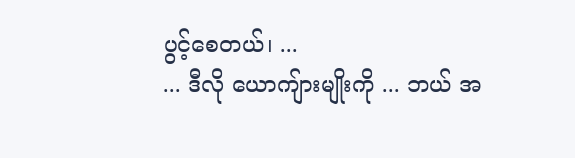ပွင့်စေတယ်၊ ...
... ဒီလို ယောကျ်ားမျိုးကို ... ဘယ် အ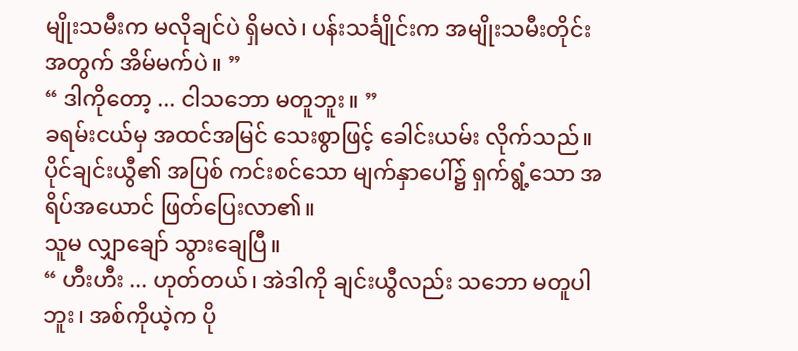မျိုးသမီးက မလိုချင်ပဲ ရှိမလဲ၊ ပန်းသင်္ချိုင်းက အမျိုးသမီးတိုင်း အတွက် အိမ်မက်ပဲ။ ”
“ ဒါကိုတော့ ... ငါသဘော မတူဘူး။ ”
ခရမ်းငယ်မှ အထင်အမြင် သေးစွာဖြင့် ခေါင်းယမ်း လိုက်သည်။ ပိုင်ချင်းယွီ၏ အပြစ် ကင်းစင်သော မျက်နှာပေါ်၌ ရှက်ရွံ့သော အရိပ်အယောင် ဖြတ်ပြေးလာ၏။
သူမ လျှာချော် သွားချေပြီ။
“ ဟီးဟီး ... ဟုတ်တယ်၊ အဲဒါကို ချင်းယွီလည်း သဘော မတူပါဘူး၊ အစ်ကိုယဲ့က ပို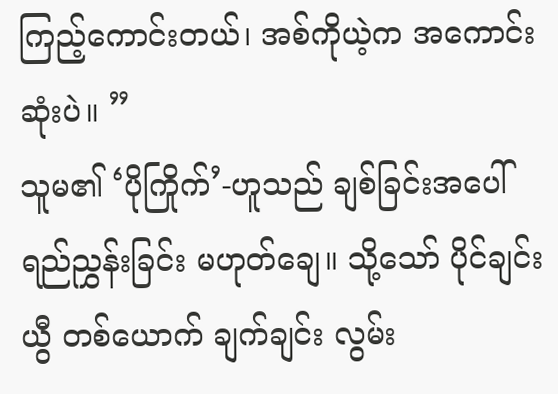ကြည့်ကောင်းတယ်၊ အစ်ကိုယဲ့က အကောင်းဆုံးပဲ။ ”
သူမ၏ ‘ပိုကြိုက်’-ဟူသည် ချစ်ခြင်းအပေါ် ရည်ညွှန်းခြင်း မဟုတ်ချေ။ သို့သော် ပိုင်ချင်းယွီ တစ်ယောက် ချက်ချင်း လွမ်း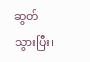ဆွတ်သွားပြီး၊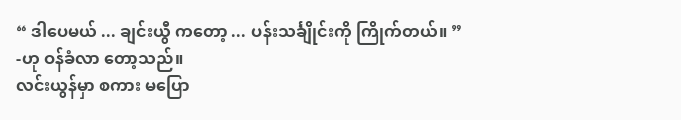“ ဒါပေမယ် ... ချင်းယွီ ကတော့ ... ပန်းသင်္ချိုင်းကို ကြိုက်တယ်။ ”
-ဟု ဝန်ခံလာ တော့သည်။
လင်းယွန်မှာ စကား မပြော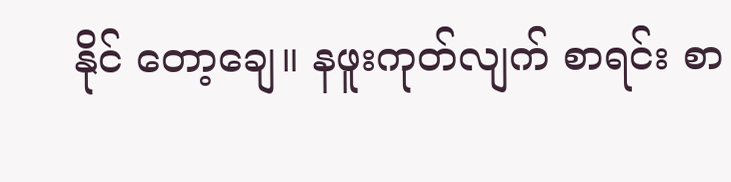နိုင် တော့ချေ။ နဖူးကုတ်လျက် စာရင်း စာ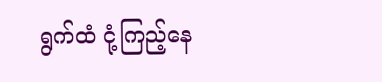ရွက်ထံ ငုံ့ကြည့်နေ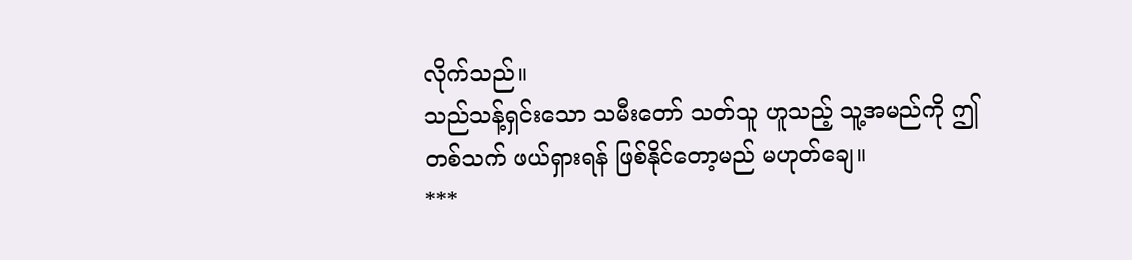လိုက်သည်။
သည်သန့်ရှင်းသော သမီးတော် သတ်သူ ဟူသည့် သူ့အမည်ကို ဤတစ်သက် ဖယ်ရှားရန် ဖြစ်နိုင်တော့မည် မဟုတ်ချေ။
***